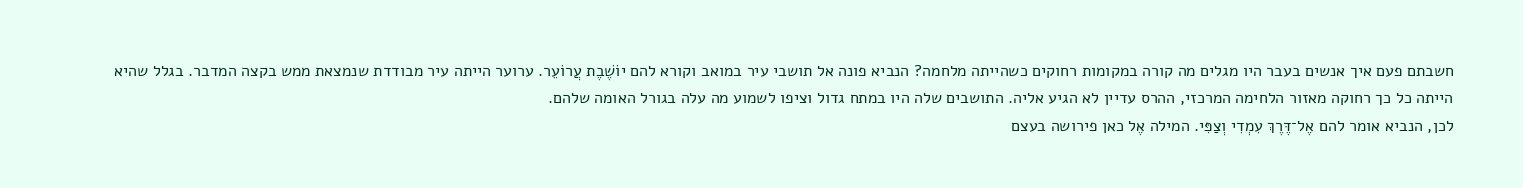חשבתם פעם איך אנשים בעבר היו מגלים מה קורה במקומות רחוקים כשהייתה מלחמה? הנביא פונה אל תושבי עיר במואב וקורא להם יוֹשֶׁבֶת עֲרוֹעֵר. ערוער הייתה עיר מבודדת שנמצאת ממש בקצה המדבר. בגלל שהיא הייתה כל כך רחוקה מאזור הלחימה המרכזי, ההרס עדיין לא הגיע אליה. התושבים שלה היו במתח גדול וציפו לשמוע מה עלה בגורל האומה שלהם.
לכן, הנביא אומר להם אֶל־דֶּרֶךְ עִמְדִי וְצַפִּי. המילה אֶל כאן פירושה בעצם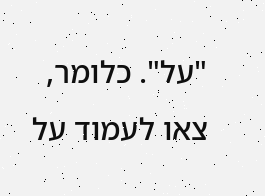"על". כלומר, צאו לעמוד על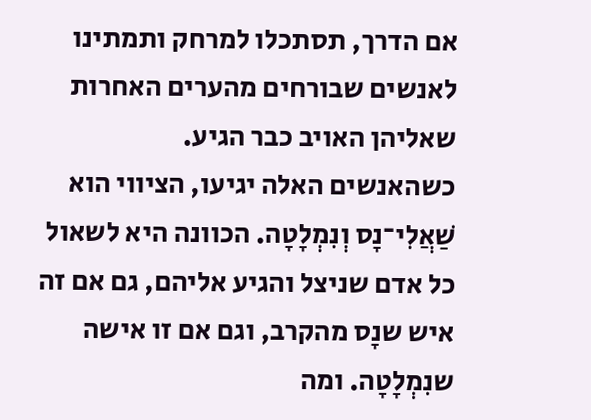אם הדרך, תסתכלו למרחק ותמתינו לאנשים שבורחים מהערים האחרות שאליהן האויב כבר הגיע.
כשהאנשים האלה יגיעו, הציווי הוא שַׁאֲלִי־נָס וְנִמְלָטָה. הכוונה היא לשאול כל אדם שניצל והגיע אליהם, גם אם זה איש שנָס מהקרב, וגם אם זו אישה שנִמְלָטָה. ומה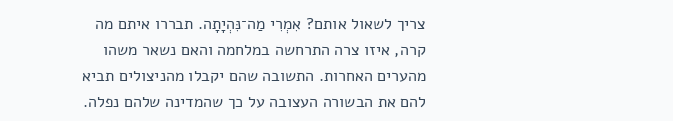צריך לשאול אותם? אִמְרִי מַה־נִּהְיָתָה. תבררו איתם מה קרה, איזו צרה התרחשה במלחמה והאם נשאר משהו מהערים האחרות. התשובה שהם יקבלו מהניצולים תביא להם את הבשורה העצובה על כך שהמדינה שלהם נפלה.